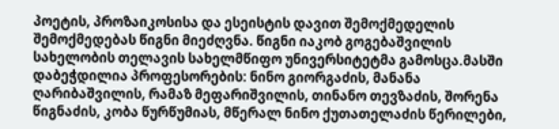პოეტის, პროზაიკოსისა და ესეისტის დავით შემოქმედელის შემოქმედებას წიგნი მიეძღვნა. წიგნი იაკობ გოგებაშვილის სახელობის თელავის სახელმწიფო უნივერსიტეტმა გამოსცა.მასში დაბეჭდილია პროფესორების: ნინო გიორგაძის, მანანა ღარიბაშვილის, რამაზ მეფარიშვილის, თინანო თევზაძის, შორენა წიგნაძის, კობა წურწუმიას, მწერალ ნინო ქუთათელაძის წერილები,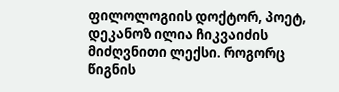ფილოლოგიის დოქტორ, პოეტ, დეკანოზ ილია ჩიკვაიძის მიძღვნითი ლექსი. როგორც წიგნის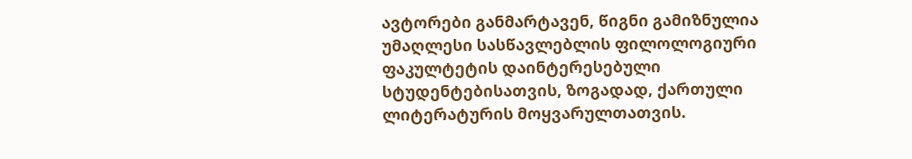ავტორები განმარტავენ, წიგნი გამიზნულია უმაღლესი სასწავლებლის ფილოლოგიური ფაკულტეტის დაინტერესებული სტუდენტებისათვის, ზოგადად, ქართული ლიტერატურის მოყვარულთათვის.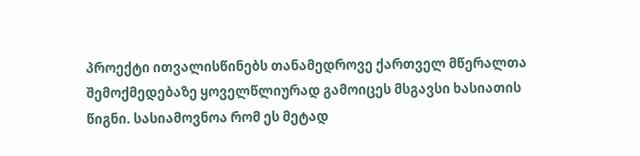პროექტი ითვალისწინებს თანამედროვე ქართველ მწერალთა შემოქმედებაზე ყოველწლიურად გამოიცეს მსგავსი ხასიათის წიგნი. სასიამოვნოა რომ ეს მეტად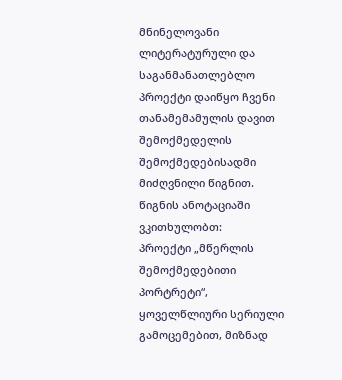მნინელოვანი ლიტერატურული და საგანმანათლებლო პროექტი დაიწყო ჩვენი თანამემამულის დავით შემოქმედელის შემოქმედებისადმი მიძღვნილი წიგნით.
წიგნის ანოტაციაში ვკითხულობთ:
პროექტი „მწერლის შემოქმედებითი პორტრეტი“, ყოველწლიური სერიული გამოცემებით, მიზნად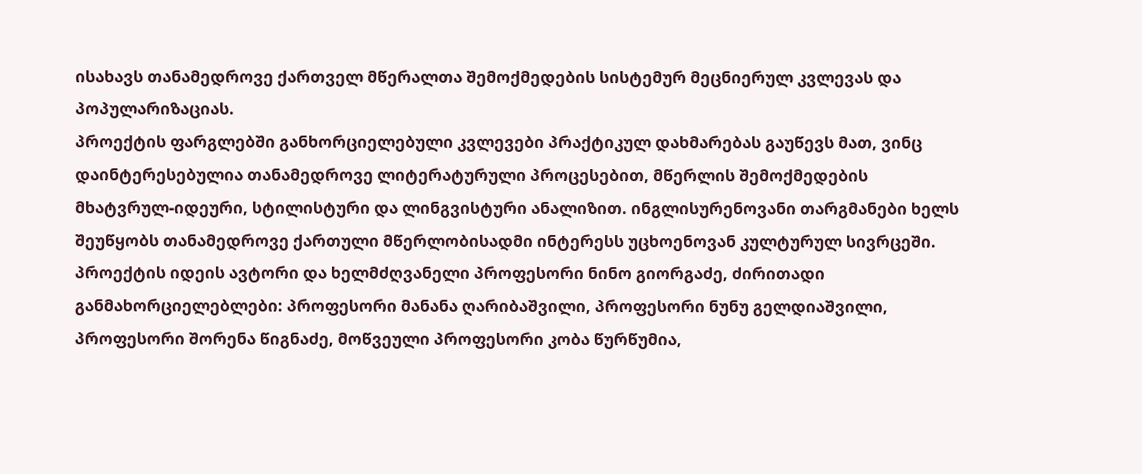ისახავს თანამედროვე ქართველ მწერალთა შემოქმედების სისტემურ მეცნიერულ კვლევას და პოპულარიზაციას.
პროექტის ფარგლებში განხორციელებული კვლევები პრაქტიკულ დახმარებას გაუწევს მათ, ვინც დაინტერესებულია თანამედროვე ლიტერატურული პროცესებით, მწერლის შემოქმედების მხატვრულ-იდეური, სტილისტური და ლინგვისტური ანალიზით. ინგლისურენოვანი თარგმანები ხელს შეუწყობს თანამედროვე ქართული მწერლობისადმი ინტერესს უცხოენოვან კულტურულ სივრცეში.
პროექტის იდეის ავტორი და ხელმძღვანელი პროფესორი ნინო გიორგაძე, ძირითადი განმახორციელებლები: პროფესორი მანანა ღარიბაშვილი, პროფესორი ნუნუ გელდიაშვილი, პროფესორი შორენა წიგნაძე, მოწვეული პროფესორი კობა წურწუმია,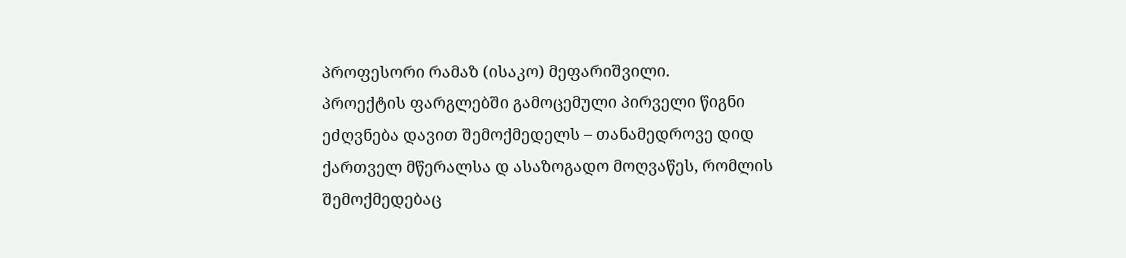პროფესორი რამაზ (ისაკო) მეფარიშვილი.
პროექტის ფარგლებში გამოცემული პირველი წიგნი ეძღვნება დავით შემოქმედელს – თანამედროვე დიდ ქართველ მწერალსა დ ასაზოგადო მოღვაწეს, რომლის შემოქმედებაც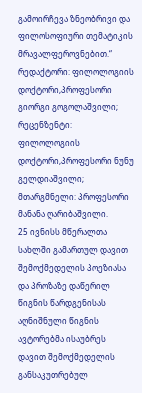გამოირჩევა ზნეობრივი და ფილოსოფიური თემატიკის მრავალფეროვნებით.“
რედაქტორი: ფილოლოგიის დოქტორი,პროფესორი გიორგი გოგოლაშვილი;
რეცენზენტი: ფილოლოგიის დოქტორი,პროფესორი ნუნუ გელდიაშვილი;
მთარგმნელი: პროფესორი მანანა ღარიბაშვილი.
25 ივნისს მწერალთა სახლში გამართულ დავით შემოქმედელის პოეზიასა და პროზაზე დაწერილ წიგნის წარდგენისას აღნიშნული წიგნის ავტორებმა ისაუბრეს დავით შემოქმედელის განსაკუთრებულ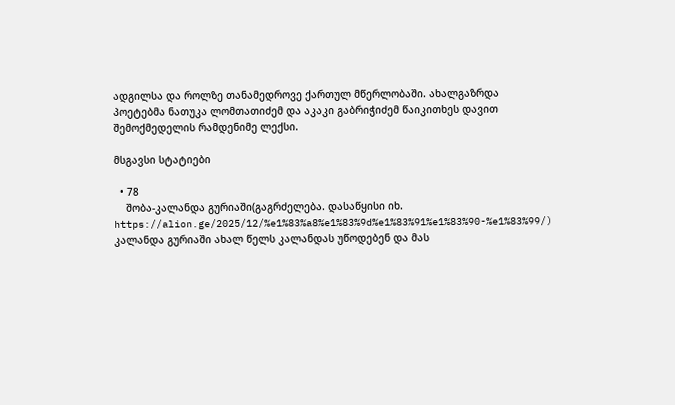ადგილსა და როლზე თანამედროვე ქართულ მწერლობაში. ახალგაზრდა პოეტებმა ნათუკა ლომთათიძემ და აკაკი გაბრიჭიძემ წაიკითხეს დავით შემოქმედელის რამდენიმე ლექსი.

მსგავსი სტატიები

  • 78
    შობა-კალანდა გურიაში(გაგრძელება. დასაწყისი იხ.  https://alion.ge/2025/12/%e1%83%a8%e1%83%9d%e1%83%91%e1%83%90-%e1%83%99/)                                            კალანდა გურიაში ახალ წელს კალანდას უწოდებენ და მას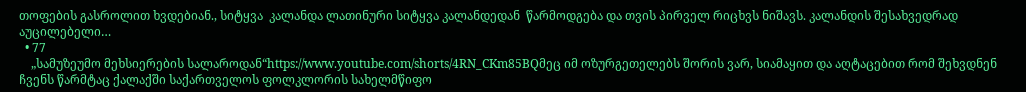თოფების გასროლით ხვდებიან., სიტყვა  კალანდა ლათინური სიტყვა კალანდედან  წარმოდგება და თვის პირველ რიცხვს ნიშავს. კალანდის შესახვედრად აუცილებელი…
  • 77
    „სამუზეუმო მეხსიერების სალაროდან“https://www.youtube.com/shorts/4RN_CKm85BQმეც იმ ოზურგეთელებს შორის ვარ, სიამაყით და აღტაცებით რომ შეხვდნენ ჩვენს წარმტაც ქალაქში საქართველოს ფოლკლორის სახელმწიფო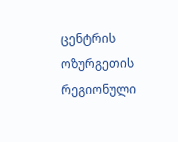ცენტრის ოზურგეთის რეგიონული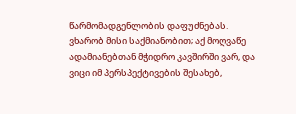წარმომადგენლობის დაფუძნებას. ვხარობ მისი საქმიანობით; აქ მოღვაწე ადამიანებთან მჭიდრო კავშირში ვარ, და ვიცი იმ პერსპექტივების შესახებ,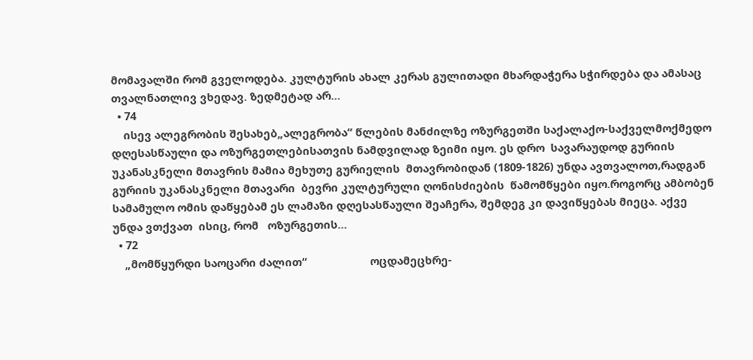მომავალში რომ გველოდება. კულტურის ახალ კერას გულითადი მხარდაჭერა სჭირდება და ამასაც თვალნათლივ ვხედავ. ზედმეტად არ…
  • 74
    ისევ ალეგრობის შესახებ„ალეგრობა“ წლების მანძილზე ოზურგეთში საქალაქო-საქველმოქმედო  დღესასწაული და ოზურგეთლებისათვის ნამდვილად ზეიმი იყო. ეს დრო  სავარაუდოდ გურიის უკანასკნელი მთავრის მამია მეხუთე გურიელის  მთავრობიდან (1809-1826) უნდა ავთვალოთ,რადგან გურიის უკანასკნელი მთავარი  ბევრი კულტურული ღონისძიების  წამომწყები იყო.როგორც ამბობენ სამამულო ომის დაწყებამ ეს ლამაზი დღესასწაული შეაჩერა, შემდეგ კი დავიწყებას მიეცა. აქვე უნდა ვთქვათ  ისიც, რომ   ოზურგეთის…
  • 72
    „მომწყურდი საოცარი ძალით“                     ოცდამეცხრე-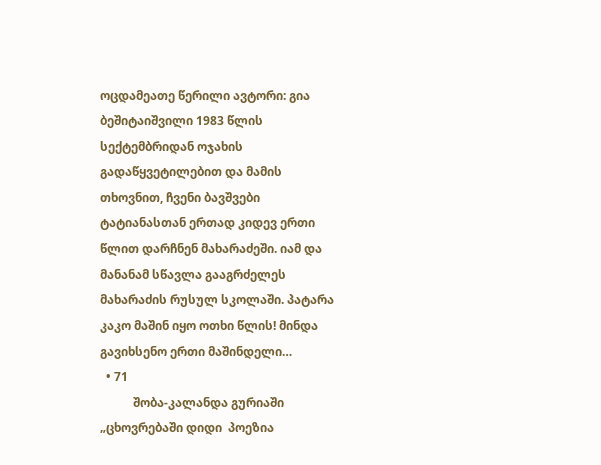ოცდამეათე წერილი ავტორი: გია ბეშიტაიშვილი 1983 წლის სექტემბრიდან ოჯახის გადაწყვეტილებით და მამის თხოვნით, ჩვენი ბავშვები ტატიანასთან ერთად კიდევ ერთი წლით დარჩნენ მახარაძეში. იამ და მანანამ სწავლა გააგრძელეს მახარაძის რუსულ სკოლაში. პატარა კაკო მაშინ იყო ოთხი წლის! მინდა გავიხსენო ერთი მაშინდელი…
  • 71
           შობა-კალანდა გურიაში       „ცხოვრებაში დიდი  პოეზია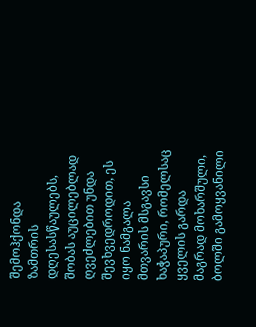შემოჰქონდა  ზამთრის დღესასწაულებს, შობას აუცილებლად  ღვეძლებით უნდა შევხვედროდით, ეს იყო ნამგალა  მთვარის მსგავსი ხაჭაპური, რომელსაც ყველის გარდა  მაგრად მოხარშული, ბოლში გამოყვანილი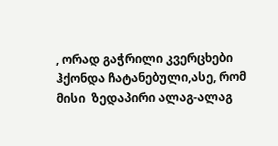, ორად გაჭრილი კვერცხები  ჰქონდა ჩატანებული,ასე, რომ მისი  ზედაპირი ალაგ-ალაგ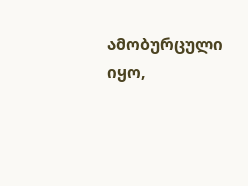ამობურცული იყო,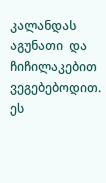კალანდას აგუნათი  და ჩიჩილაკებით ვეგებებოდით. ეს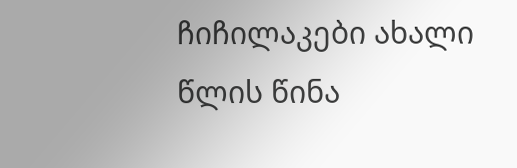ჩიჩილაკები ახალი წლის წინა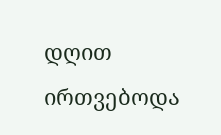დღით ირთვებოდა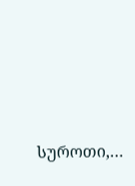სუროთი,…